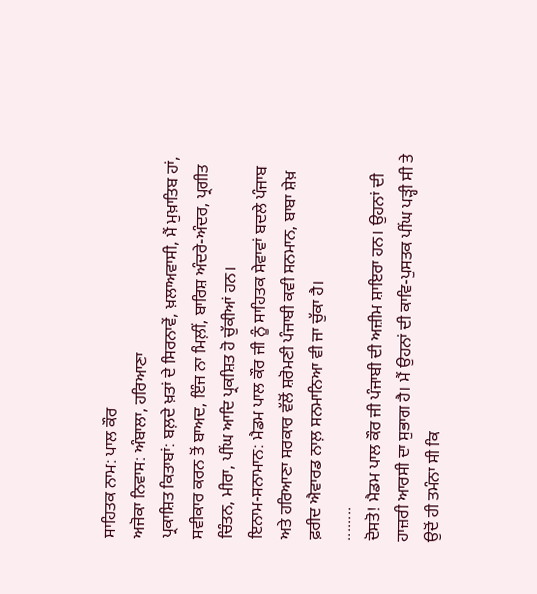ਸਾਹਿਤਕ ਨਾਮ: ਪਾਲ ਕੌਰ
ਅਜੋਕਾ ਨਿਵਾਸ: ਅੰਬਾਲਾ, ਹਰਿਆਣਾ
ਪ੍ਰਕਾਸ਼ਿਤ ਕਿਤਾਬਾਂ: ਬਲ਼ਦੇ ਖ਼ਤਾਂ ਦੇ ਸਿਰਨਾਵੇਂ, ਖ਼ਲਾਅਵਾਸੀ, ਮੈਂ ਮੁਖ਼ਾਤਿਬ ਹਾਂ, ਸਵੀਕਾਰ ਕਰਨ ਤੋਂ ਬਾਅਦ, ਇੰਜ ਨਾ ਮਿਲ਼ੀਂ, ਬਾਰਿਸ਼ ਅੰਦਰੇ-ਅੰਦਰ, ਪ੍ਰਗੀਤ ਚਿੰਤਨ, ਮੀਰਾ, ਪੀਂਘ ਆਦਿ ਪ੍ਰਕਸ਼ਿਤ ਹੋ ਚੁੱਕੀਆਂ ਹਨ।
ਇਨਾਮ-ਸਨਾਮਾਨ: ਮੈਡਮ ਪਾਲ ਕੌਰ ਜੀ ਨੂੰ ਸਾਹਿਤਕ ਸੇਵਾਵਾਂ ਬਦਲੇ ਪੰਜਾਬ ਅਤੇ ਹਰਿਆਣਾ ਸਰਕਾਰ ਵੱਲੋਂ ਸ਼ਰੋਮਣੀ ਪੰਜਾਬੀ ਕਵੀ ਸਨਮਾਨ, ਬਾਬਾ ਸ਼ੇਖ਼ ਫ਼ਰੀਦ ਐਵਾਰਡ ਨਾਲ਼ ਸਨਮਾਨਿਆ ਵੀ ਜਾ ਚੁੱਕਾ ਹੈ।
........
ਦੋਸਤੋ! ਮੈਡਮ ਪਾਲ ਕੌਰ ਜੀ ਪੰਜਾਬੀ ਦੀ ਅਜ਼ੀਮ ਸ਼ਾਇਰਾ ਹਨ। ਉਹਨਾਂ ਦੀ ਹਾਜ਼ਰੀ ਆਰਸੀ ਦਾ ਸੁਭਾਗ ਹੈ। ਮੈਂ ਉਹਨਾਂ ਦੀ ਕਾਵਿ-ਪੁਸਤਕ ਪੀਂਘ ਪੜ੍ਹੀ ਸੀ ਤੇ ਉਦੋਂ ਹੀ ਤਮੰਨਾ ਸੀ ਕਿ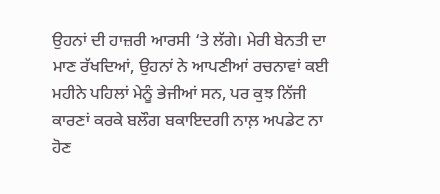ਉਹਨਾਂ ਦੀ ਹਾਜ਼ਰੀ ਆਰਸੀ ‘ਤੇ ਲੱਗੇ। ਮੇਰੀ ਬੇਨਤੀ ਦਾ ਮਾਣ ਰੱਖਦਿਆਂ, ਉਹਨਾਂ ਨੇ ਆਪਣੀਆਂ ਰਚਨਾਵਾਂ ਕਈ ਮਹੀਨੇ ਪਹਿਲਾਂ ਮੇਨੂੰ ਭੇਜੀਆਂ ਸਨ, ਪਰ ਕੁਝ ਨਿੱਜੀ ਕਾਰਣਾਂ ਕਰਕੇ ਬਲੌਗ ਬਕਾਇਦਗੀ ਨਾਲ਼ ਅਪਡੇਟ ਨਾ ਹੋਣ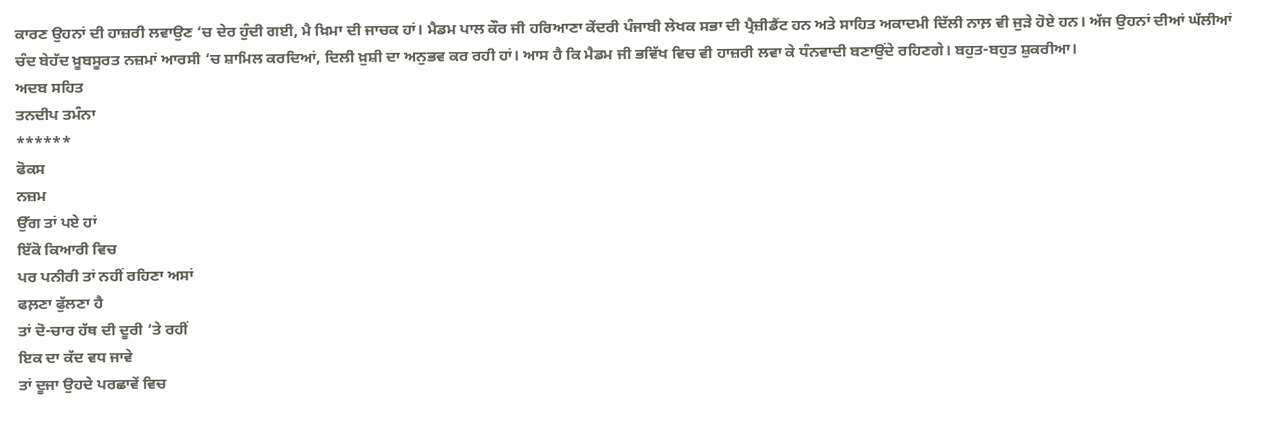ਕਾਰਣ ਉਹਨਾਂ ਦੀ ਹਾਜ਼ਰੀ ਲਵਾਉਣ ‘ਚ ਦੇਰ ਹੁੰਦੀ ਗਈ, ਮੈ ਖ਼ਿਮਾ ਦੀ ਜਾਚਕ ਹਾਂ। ਮੈਡਮ ਪਾਲ ਕੌਰ ਜੀ ਹਰਿਆਣਾ ਕੇਂਦਰੀ ਪੰਜਾਬੀ ਲੇਖਕ ਸਭਾ ਦੀ ਪ੍ਰੈਜ਼ੀਡੈਂਟ ਹਨ ਅਤੇ ਸਾਹਿਤ ਅਕਾਦਮੀ ਦਿੱਲੀ ਨਾਲ਼ ਵੀ ਜੁੜੇ ਹੋਏ ਹਨ। ਅੱਜ ਉਹਨਾਂ ਦੀਆਂ ਘੱਲੀਆਂ ਚੰਦ ਬੇਹੱਦ ਖ਼ੂਬਸੂਰਤ ਨਜ਼ਮਾਂ ਆਰਸੀ ‘ਚ ਸ਼ਾਮਿਲ ਕਰਦਿਆਂ, ਦਿਲੀ ਖ਼ੁਸ਼ੀ ਦਾ ਅਨੁਭਵ ਕਰ ਰਹੀ ਹਾਂ। ਆਸ ਹੈ ਕਿ ਮੈਡਮ ਜੀ ਭਵਿੱਖ ਵਿਚ ਵੀ ਹਾਜ਼ਰੀ ਲਵਾ ਕੇ ਧੰਨਵਾਦੀ ਬਣਾਉਂਦੇ ਰਹਿਣਗੇ। ਬਹੁਤ-ਬਹੁਤ ਸ਼ੁਕਰੀਆ।
ਅਦਬ ਸਹਿਤ
ਤਨਦੀਪ ਤਮੰਨਾ
******
ਫੋਕਸ
ਨਜ਼ਮ
ਉੱਗ ਤਾਂ ਪਏ ਹਾਂ
ਇੱਕੋ ਕਿਆਰੀ ਵਿਚ
ਪਰ ਪਨੀਰੀ ਤਾਂ ਨਹੀਂ ਰਹਿਣਾ ਅਸਾਂ
ਫਲ਼ਣਾ ਫੁੱਲਣਾ ਹੈ
ਤਾਂ ਦੋ-ਚਾਰ ਹੱਥ ਦੀ ਦੂਰੀ ‘ਤੇ ਰਹੀਂ
ਇਕ ਦਾ ਕੱਦ ਵਧ ਜਾਵੇ
ਤਾਂ ਦੂਜਾ ਉਹਦੇ ਪਰਛਾਵੇਂ ਵਿਚ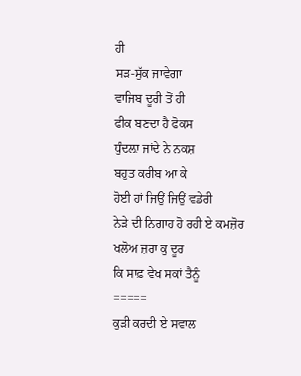ਹੀ
ਸੜ-ਸੁੱਕ ਜਾਵੇਗਾ
ਵਾਜਿਬ ਦੂਰੀ ਤੋਂ ਹੀ
ਫੀਕ ਬਣਦਾ ਹੈ ਫੋਕਸ
ਧੁੰਦਲ਼ਾ ਜਾਂਦੇ ਨੇ ਨਕਸ਼
ਬਹੁਤ ਕਰੀਬ ਆ ਕੇ
ਹੋਈ ਹਾਂ ਜਿਉਂ ਜਿਉਂ ਵਡੇਰੀ
ਨੇੜੇ ਦੀ ਨਿਗਾਹ ਹੋ ਰਹੀ ਏ ਕਮਜ਼ੋਰ
ਖਲੋਅ ਜ਼ਰਾ ਕੁ ਦੂਰ
ਕਿ ਸਾਫ਼ ਵੇਖ ਸਕਾਂ ਤੈਨੂੰ
=====
ਕੁੜੀ ਕਰਦੀ ਏ ਸਵਾਲ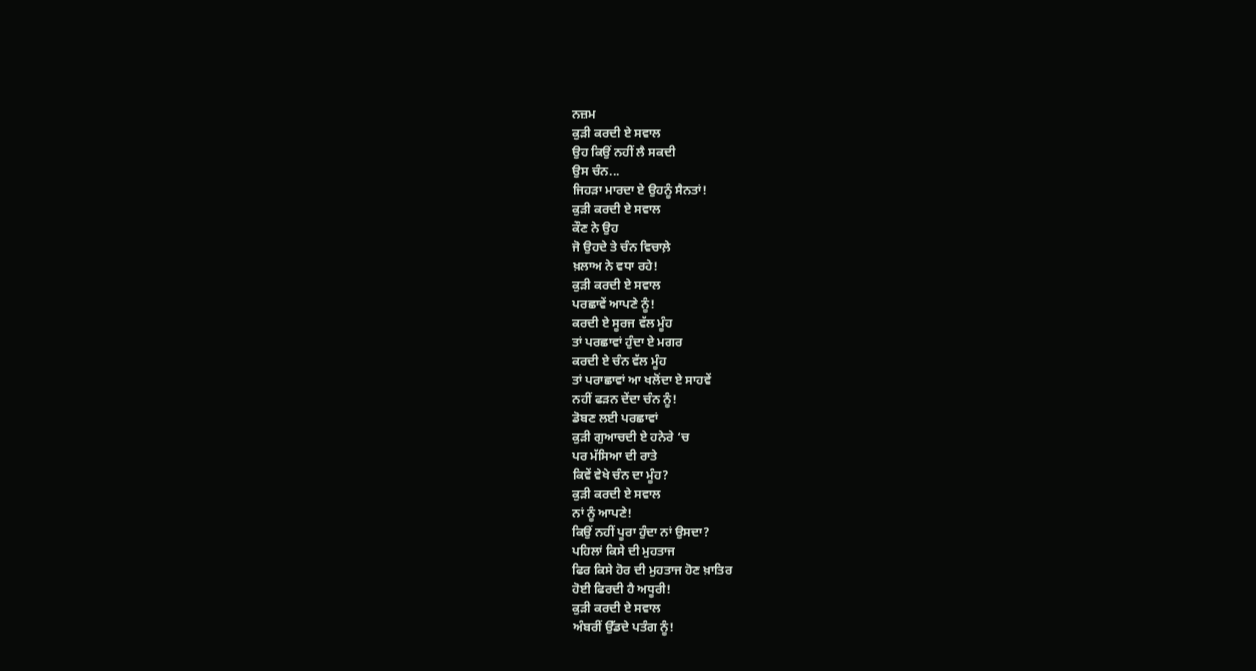ਨਜ਼ਮ
ਕੁੜੀ ਕਰਦੀ ਏ ਸਵਾਲ
ਉਹ ਕਿਉਂ ਨਹੀਂ ਲੈ ਸਕਦੀ
ਉਸ ਚੰਨ...
ਜਿਹੜਾ ਮਾਰਦਾ ਏ ਉਹਨੂੰ ਸੈਨਤਾਂ!
ਕੁੜੀ ਕਰਦੀ ਏ ਸਵਾਲ
ਕੌਣ ਨੇ ਉਹ
ਜੋ ਉਹਦੇ ਤੇ ਚੰਨ ਵਿਚਾਲ਼ੇ
ਖ਼ਲਾਅ ਨੇ ਵਧਾ ਰਹੇ!
ਕੁੜੀ ਕਰਦੀ ਏ ਸਵਾਲ
ਪਰਛਾਵੇਂ ਆਪਣੇ ਨੂੰ!
ਕਰਦੀ ਏ ਸੂਰਜ ਵੱਲ ਮੂੰਹ
ਤਾਂ ਪਰਛਾਵਾਂ ਹੁੰਦਾ ਏ ਮਗਰ
ਕਰਦੀ ਏ ਚੰਨ ਵੱਲ ਮੂੰਹ
ਤਾਂ ਪਰਾਛਾਵਾਂ ਆ ਖਲੋਂਦਾ ਏ ਸਾਹਵੇਂ
ਨਹੀਂ ਫੜਨ ਦੇਂਦਾ ਚੰਨ ਨੂੰ!
ਡੋਬਣ ਲਈ ਪਰਛਾਵਾਂ
ਕੁੜੀ ਗੁਆਚਦੀ ਏ ਹਨੇਰੇ ‘ਚ
ਪਰ ਮੱਸਿਆ ਦੀ ਰਾਤੇ
ਕਿਵੇਂ ਵੇਖੇ ਚੰਨ ਦਾ ਮੂੰਹ?
ਕੁੜੀ ਕਰਦੀ ਏ ਸਵਾਲ
ਨਾਂ ਨੂੰ ਆਪਣੇ!
ਕਿਉਂ ਨਹੀਂ ਪੂਰਾ ਹੁੰਦਾ ਨਾਂ ਉਸਦਾ?
ਪਹਿਲਾਂ ਕਿਸੇ ਦੀ ਮੁਹਤਾਜ
ਫਿਰ ਕਿਸੇ ਹੋਰ ਦੀ ਮੁਹਤਾਜ ਹੋਣ ਖ਼ਾਤਿਰ
ਹੋਈ ਫਿਰਦੀ ਹੈ ਅਧੂਰੀ!
ਕੁੜੀ ਕਰਦੀ ਏ ਸਵਾਲ
ਅੰਬਰੀਂ ਉੱਡਦੇ ਪਤੰਗ ਨੂੰ!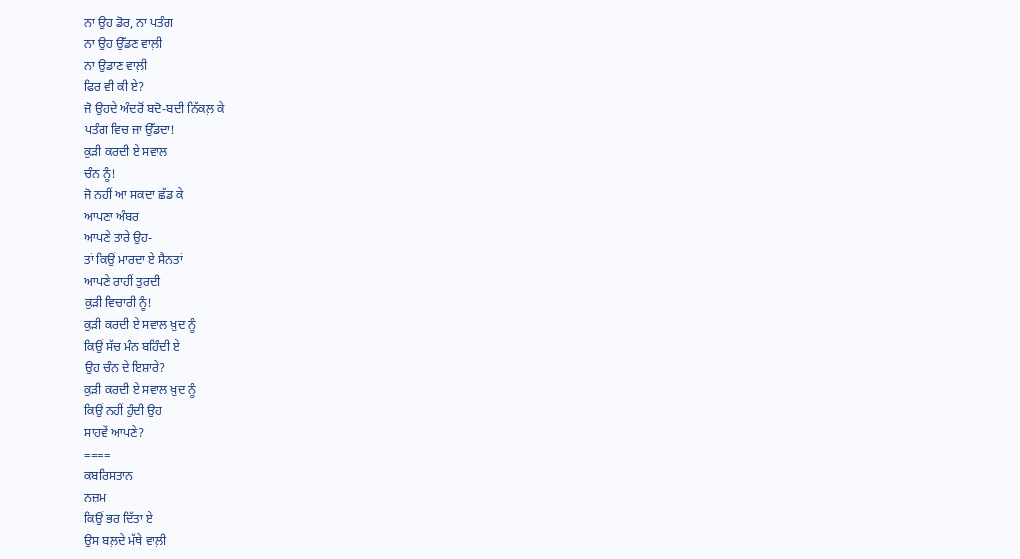ਨਾ ਉਹ ਡੋਰ, ਨਾ ਪਤੰਗ
ਨਾ ਉਹ ਉੱਡਣ ਵਾਲ਼ੀ
ਨਾ ਉਡਾਣ ਵਾਲ਼ੀ
ਫਿਰ ਵੀ ਕੀ ਏ?
ਜੋ ਉਹਦੇ ਅੰਦਰੋਂ ਬਦੋ-ਬਦੀ ਨਿੱਕਲ਼ ਕੇ
ਪਤੰਗ ਵਿਚ ਜਾ ਉੱਡਦਾ!
ਕੁੜੀ ਕਰਦੀ ਏ ਸਵਾਲ
ਚੰਨ ਨੂੰ!
ਜੋ ਨਹੀਂ ਆ ਸਕਦਾ ਛੱਡ ਕੇ
ਆਪਣਾ ਅੰਬਰ
ਆਪਣੇ ਤਾਰੇ ਉਹ-
ਤਾਂ ਕਿਉਂ ਮਾਰਦਾ ਏ ਸੈਨਤਾਂ
ਆਪਣੇ ਰਾਹੀਂ ਤੁਰਦੀ
ਕੁੜੀ ਵਿਚਾਰੀ ਨੂੰ!
ਕੁੜੀ ਕਰਦੀ ਏ ਸਵਾਲ ਖ਼ੁਦ ਨੂੰ
ਕਿਉਂ ਸੱਚ ਮੰਨ ਬਹਿੰਦੀ ਏ
ਉਹ ਚੰਨ ਦੇ ਇਸ਼ਾਰੇ?
ਕੁੜੀ ਕਰਦੀ ਏ ਸਵਾਲ ਖ਼ੁਦ ਨੂੰ
ਕਿਉਂ ਨਹੀਂ ਹੁੰਦੀ ਉਹ
ਸਾਹਵੇਂ ਆਪਣੇ?
====
ਕਬਰਿਸਤਾਨ
ਨਜ਼ਮ
ਕਿਉਂ ਭਰ ਦਿੱਤਾ ਏ
ਉਸ ਬਲ਼ਦੇ ਮੱਥੇ ਵਾਲ਼ੀ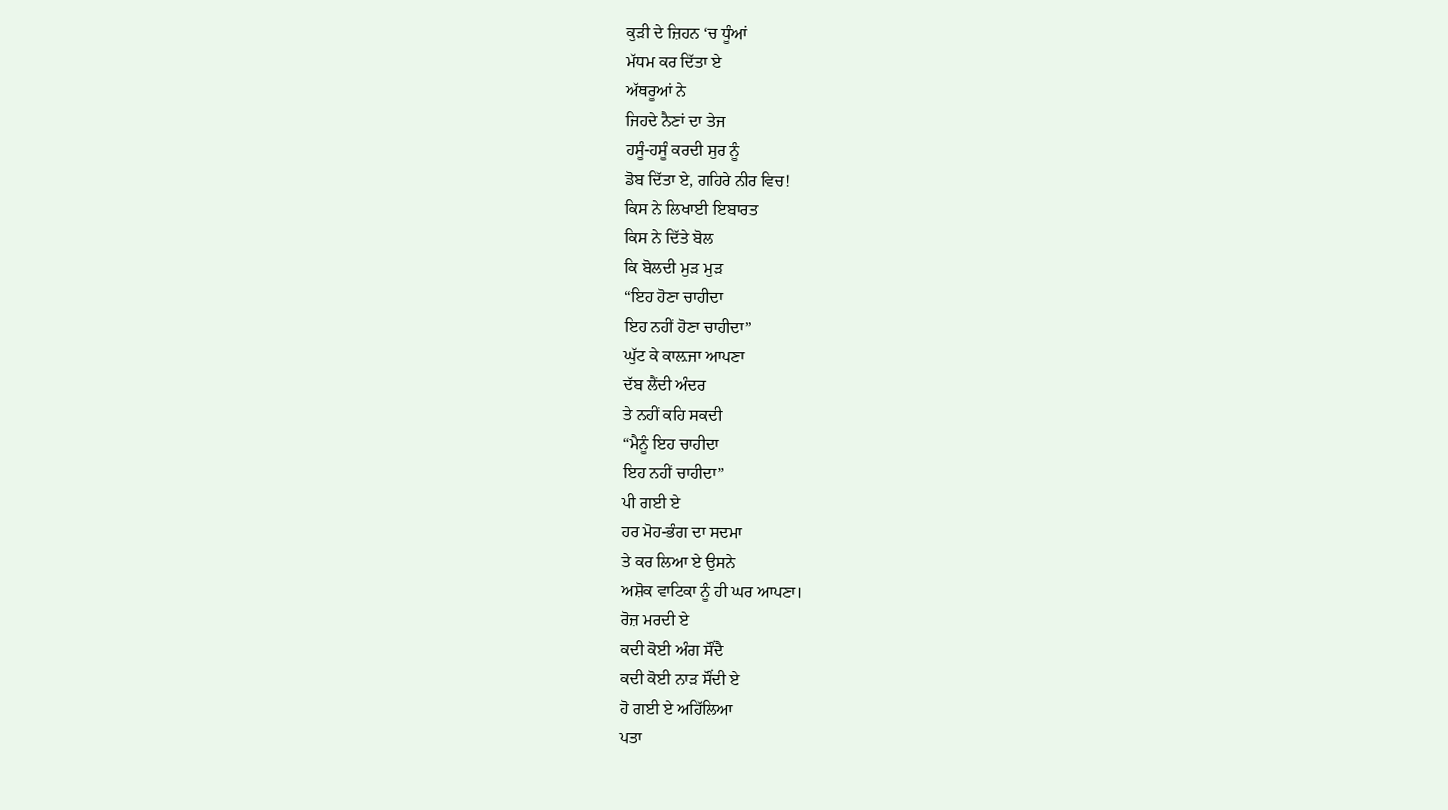ਕੁੜੀ ਦੇ ਜ਼ਿਹਨ ‘ਚ ਧੂੰਆਂ
ਮੱਧਮ ਕਰ ਦਿੱਤਾ ਏ
ਅੱਥਰੂਆਂ ਨੇ
ਜਿਹਦੇ ਨੈਣਾਂ ਦਾ ਤੇਜ
ਹਸੂੰ-ਹਸੂੰ ਕਰਦੀ ਸੁਰ ਨੂੰ
ਡੋਬ ਦਿੱਤਾ ਏ, ਗਹਿਰੇ ਨੀਰ ਵਿਚ!
ਕਿਸ ਨੇ ਲਿਖਾਈ ਇਬਾਰਤ
ਕਿਸ ਨੇ ਦਿੱਤੇ ਬੋਲ
ਕਿ ਬੋਲਦੀ ਮੁੜ ਮੁੜ
“ਇਹ ਹੋਣਾ ਚਾਹੀਦਾ
ਇਹ ਨਹੀਂ ਹੋਣਾ ਚਾਹੀਦਾ”
ਘੁੱਟ ਕੇ ਕਾਲ਼ਜਾ ਆਪਣਾ
ਦੱਬ ਲੈਂਦੀ ਅੰਦਰ
ਤੇ ਨਹੀਂ ਕਹਿ ਸਕਦੀ
“ਮੈਨੂੰ ਇਹ ਚਾਹੀਦਾ
ਇਹ ਨਹੀਂ ਚਾਹੀਦਾ”
ਪੀ ਗਈ ਏ
ਹਰ ਮੋਹ-ਭੰਗ ਦਾ ਸਦਮਾ
ਤੇ ਕਰ ਲਿਆ ਏ ਉਸਨੇ
ਅਸ਼ੋਕ ਵਾਟਿਕਾ ਨੂੰ ਹੀ ਘਰ ਆਪਣਾ।
ਰੋਜ਼ ਮਰਦੀ ਏ
ਕਦੀ ਕੋਈ ਅੰਗ ਸੌਂਦੈ
ਕਦੀ ਕੋਈ ਨਾੜ ਸੌਂਦੀ ਏ
ਹੋ ਗਈ ਏ ਅਹਿੱਲਿਆ
ਪਤਾ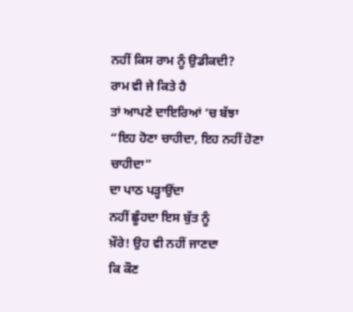ਨਹੀਂ ਕਿਸ ਰਾਮ ਨੂੰ ਉਡੀਕਦੀ?
ਰਾਮ ਵੀ ਜੇ ਕਿਤੇ ਹੈ
ਤਾਂ ਆਪਣੇ ਦਾਇਰਿਆਂ ‘ਚ ਬੱਝਾ
“ਇਹ ਹੋਣਾ ਚਾਹੀਦਾ, ਇਹ ਨਹੀਂ ਹੋਣਾ ਚਾਹੀਦਾ”
ਦਾ ਪਾਠ ਪੜ੍ਹਾਉਂਦਾ
ਨਹੀਂ ਛੂੰਹਦਾ ਇਸ ਬੁੱਤ ਨੂੰ
ਖ਼ੌਰੇ! ਉਹ ਵੀ ਨਹੀਂ ਜਾਣਦਾ
ਕਿ ਕੌਣ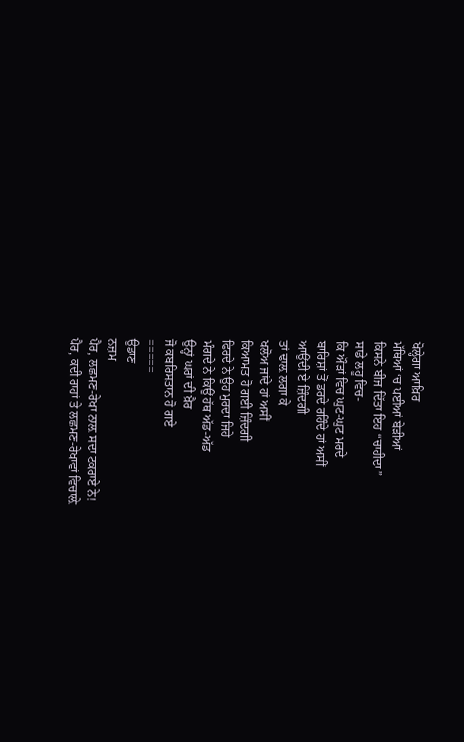ਖੋਲ੍ਹੇਗਾ ਆਖ਼ਿਰ
ਮੱਥਿਆਂ ‘ਚ ਪਈਆਂ ਬੇੜੀਆਂ
ਕਿਸਨੇ ਬੀਜ ਦਿੱਤਾ ਇਹ “ਚਾਹੀਦਾ”
ਸਾਡੇ ਲਹੂ ਵਿਚ-
ਕਿ ਔੜਾਂ ਵਿਚ ਘੁਟ-ਘੁਟ ਮਰਦੇ
ਬਾਰਿਸ਼ਾਂ ਤੋਂ ਡਰਦੇ ਰਹਿੰਦੇ ਹਾਂ ਅਸੀਂ
ਆਉਂਦੀ ਏ ਜ਼ਿੰਦਗੀ
ਤਾਂ ਢਾਲ਼ ਲਗਾ ਕੇ
ਖਲੋਅ ਜਾਂਦੇ ਹਾਂ ਅਸੀਂ
ਕਿਆਮਤ ਹੋ ਗਈ ਜ਼ਿੰਦਗੀ
ਫਿਰਦੇ ਨੇ ਉਹ ਮੁਰਦਾ ਜਿਹੇ
ਮੰਗਦੇ ਨੇ ਕਿਉਂ ਹੱਥ ਅੱਡ-ਅੱਡ
ਉਨ੍ਹਾਂ ਘਰਾਂ ਦੀ ਖ਼ੈਰ
ਜੋ ਕਬਰਿਸਤਾਨ ਹੋ ਗਏ
=====
ਉਡਾਣ
ਨਜ਼ਮ
ਪੈਰ, ਲਛਮਣ-ਰੇਖਾ ਨਾਲ਼ ਸਦਾ ਟਕਰਾਏ ਨੇ!
ਪੈਰ, ਕਦੀ ਰਾਹਾਂ ਤੇ ਲਛਮਣ-ਰੇਖਾਵਾਂ ਵਿਚਾਲ਼ੇ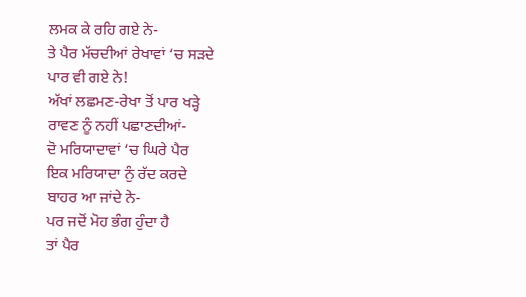ਲਮਕ ਕੇ ਰਹਿ ਗਏ ਨੇ-
ਤੇ ਪੈਰ ਮੱਚਦੀਆਂ ਰੇਖਾਵਾਂ ‘ਚ ਸੜਦੇ
ਪਾਰ ਵੀ ਗਏ ਨੇ!
ਅੱਖਾਂ ਲਛਮਣ-ਰੇਖਾ ਤੋਂ ਪਾਰ ਖੜ੍ਹੇ
ਰਾਵਣ ਨੂੰ ਨਹੀਂ ਪਛਾਣਦੀਆਂ-
ਦੋ ਮਰਿਯਾਦਾਵਾਂ ‘ਚ ਘਿਰੇ ਪੈਰ
ਇਕ ਮਰਿਯਾਦਾ ਨੁੰ ਰੱਦ ਕਰਦੇ
ਬਾਹਰ ਆ ਜਾਂਦੇ ਨੇ-
ਪਰ ਜਦੋਂ ਮੋਹ ਭੰਗ ਹੁੰਦਾ ਹੈ
ਤਾਂ ਪੈਰ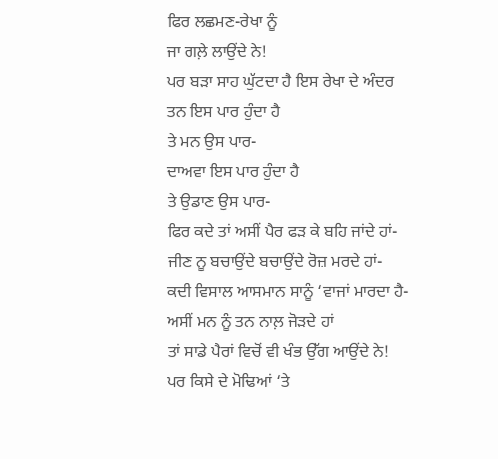ਫਿਰ ਲਛਮਣ-ਰੇਖਾ ਨੂੰ
ਜਾ ਗਲ਼ੇ ਲਾਉਂਦੇ ਨੇ!
ਪਰ ਬੜਾ ਸਾਹ ਘੁੱਟਦਾ ਹੈ ਇਸ ਰੇਖਾ ਦੇ ਅੰਦਰ
ਤਨ ਇਸ ਪਾਰ ਹੁੰਦਾ ਹੈ
ਤੇ ਮਨ ਉਸ ਪਾਰ-
ਦਾਅਵਾ ਇਸ ਪਾਰ ਹੁੰਦਾ ਹੈ
ਤੇ ਉਡਾਣ ਉਸ ਪਾਰ-
ਫਿਰ ਕਦੇ ਤਾਂ ਅਸੀਂ ਪੈਰ ਫੜ ਕੇ ਬਹਿ ਜਾਂਦੇ ਹਾਂ-
ਜੀਣ ਨੂ ਬਚਾਉਂਦੇ ਬਚਾਉਂਦੇ ਰੋਜ਼ ਮਰਦੇ ਹਾਂ-
ਕਦੀ ਵਿਸਾਲ ਆਸਮਾਨ ਸਾਨੂੰ ‘ਵਾਜਾਂ ਮਾਰਦਾ ਹੈ-
ਅਸੀਂ ਮਨ ਨੂੰ ਤਨ ਨਾਲ਼ ਜੋੜਦੇ ਹਾਂ
ਤਾਂ ਸਾਡੇ ਪੈਰਾਂ ਵਿਚੋਂ ਵੀ ਖੰਭ ਉੱਗ ਆਉਂਦੇ ਨੇ!
ਪਰ ਕਿਸੇ ਦੇ ਮੋਢਿਆਂ ‘ਤੇ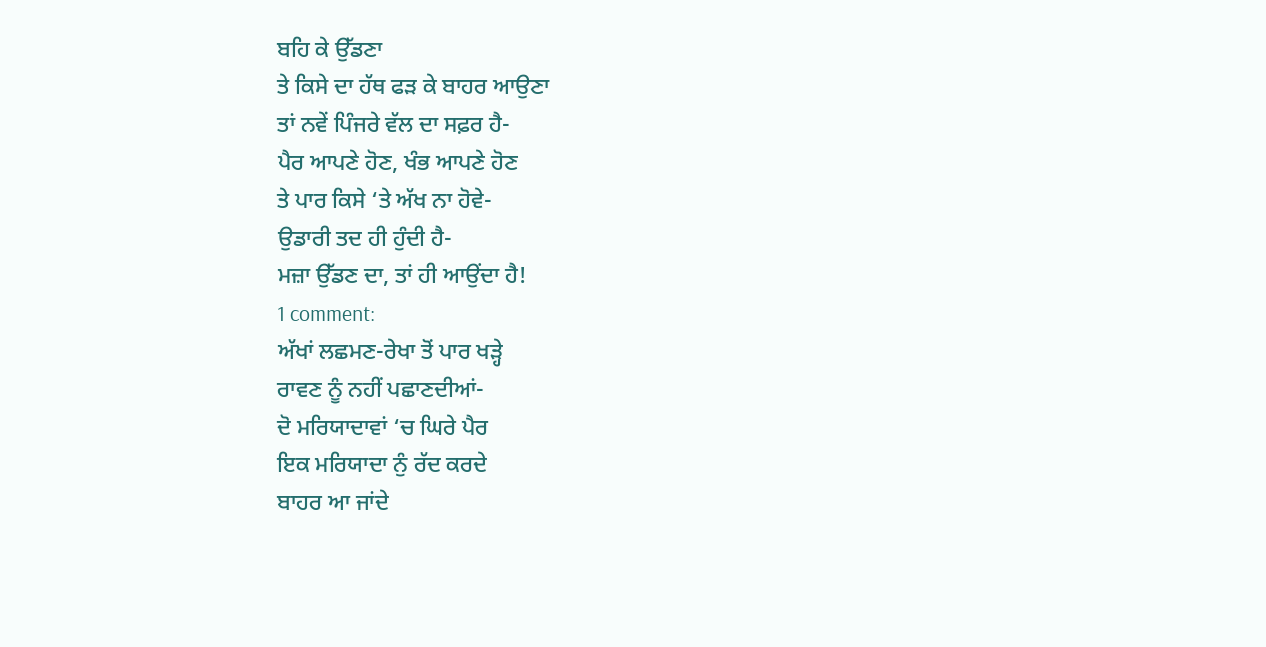ਬਹਿ ਕੇ ਉੱਡਣਾ
ਤੇ ਕਿਸੇ ਦਾ ਹੱਥ ਫੜ ਕੇ ਬਾਹਰ ਆਉਣਾ
ਤਾਂ ਨਵੇਂ ਪਿੰਜਰੇ ਵੱਲ ਦਾ ਸਫ਼ਰ ਹੈ-
ਪੈਰ ਆਪਣੇ ਹੋਣ, ਖੰਭ ਆਪਣੇ ਹੋਣ
ਤੇ ਪਾਰ ਕਿਸੇ ‘ਤੇ ਅੱਖ ਨਾ ਹੋਵੇ-
ਉਡਾਰੀ ਤਦ ਹੀ ਹੁੰਦੀ ਹੈ-
ਮਜ਼ਾ ਉੱਡਣ ਦਾ, ਤਾਂ ਹੀ ਆਉਂਦਾ ਹੈ!
1 comment:
ਅੱਖਾਂ ਲਛਮਣ-ਰੇਖਾ ਤੋਂ ਪਾਰ ਖੜ੍ਹੇ
ਰਾਵਣ ਨੂੰ ਨਹੀਂ ਪਛਾਣਦੀਆਂ-
ਦੋ ਮਰਿਯਾਦਾਵਾਂ ‘ਚ ਘਿਰੇ ਪੈਰ
ਇਕ ਮਰਿਯਾਦਾ ਨੁੰ ਰੱਦ ਕਰਦੇ
ਬਾਹਰ ਆ ਜਾਂਦੇ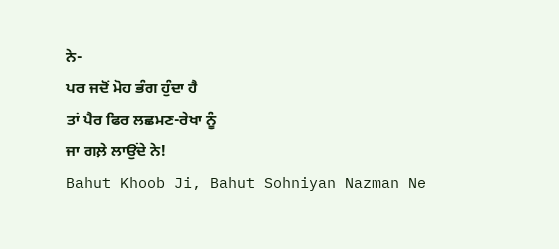ਨੇ-
ਪਰ ਜਦੋਂ ਮੋਹ ਭੰਗ ਹੁੰਦਾ ਹੈ
ਤਾਂ ਪੈਰ ਫਿਰ ਲਛਮਣ-ਰੇਖਾ ਨੂੰ
ਜਾ ਗਲ਼ੇ ਲਾਉਂਦੇ ਨੇ!
Bahut Khoob Ji, Bahut Sohniyan Nazman Ne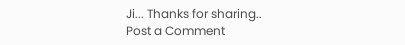Ji... Thanks for sharing..
Post a Comment